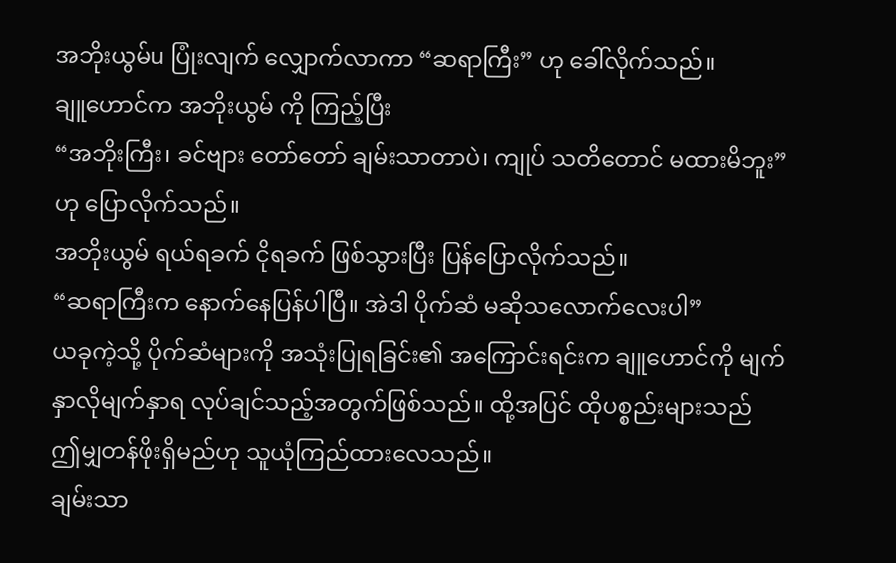အဘိုးယွမ်u ပြုံးလျက် လျှောက်လာကာ “ဆရာကြီး” ဟု ခေါ်လိုက်သည်။
ချူဟောင်က အဘိုးယွမ် ကို ကြည့်ပြီး
“အဘိုးကြီး၊ ခင်ဗျား တော်တော် ချမ်းသာတာပဲ၊ ကျုပ် သတိတောင် မထားမိဘူး” ဟု ပြောလိုက်သည်။
အဘိုးယွမ် ရယ်ရခက် ငိုရခက် ဖြစ်သွားပြီး ပြန်ပြောလိုက်သည်။
“ဆရာကြီးက နောက်နေပြန်ပါပြီ။ အဲဒါ ပိုက်ဆံ မဆိုသလောက်လေးပါ”
ယခုကဲ့သို့ ပိုက်ဆံများကို အသုံးပြုရခြင်း၏ အကြောင်းရင်းက ချူဟောင်ကို မျက်နှာလိုမျက်နှာရ လုပ်ချင်သည့်အတွက်ဖြစ်သည်။ ထို့အပြင် ထိုပစ္စည်းများသည် ဤမျှတန်ဖိုးရှိမည်ဟု သူယုံကြည်ထားလေသည်။
ချမ်းသာ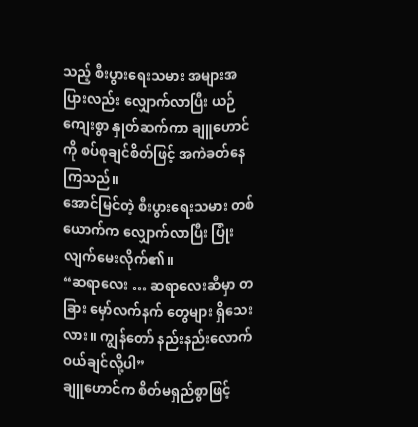သည့် စီးပွားရေးသမား အများအပြားလည်း လျှောက်လာပြီး ယဉ်ကျေးစွာ နှုတ်ဆက်ကာ ချူဟောင်ကို စပ်စုချင်စိတ်ဖြင့် အကဲခတ်နေကြသည်။
အောင်မြင်တဲ့ စီးပွားရေးသမား တစ်ယောက်က လျှောက်လာပြီး ပြုံးလျက်မေးလိုက်၏။
“ဆရာလေး … ဆရာလေးဆီမှာ တခြား မှော်လက်နက် တွေများ ရှိသေးလား။ ကျွန်တော် နည်းနည်းလောက် ဝယ်ချင်လို့ပါ”
ချူဟောင်က စိတ်မရှည်စွာဖြင့်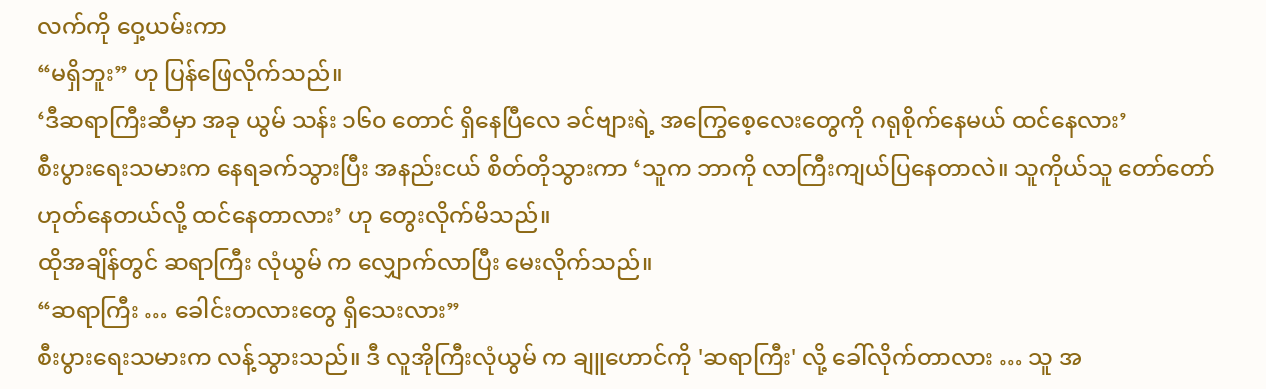လက်ကို ဝှေ့ယမ်းကာ
“မရှိဘူး” ဟု ပြန်ဖြေလိုက်သည်။
‘ဒီဆရာကြီးဆီမှာ အခု ယွမ် သန်း ၁၆၀ တောင် ရှိနေပြီလေ ခင်ဗျားရဲ့ အကြွေစေ့လေးတွေကို ဂရုစိုက်နေမယ် ထင်နေလား’
စီးပွားရေးသမားက နေရခက်သွားပြီး အနည်းငယ် စိတ်တိုသွားကာ ‘သူက ဘာကို လာကြီးကျယ်ပြနေတာလဲ။ သူကိုယ်သူ တော်တော်ဟုတ်နေတယ်လို့ ထင်နေတာလား’ ဟု တွေးလိုက်မိသည်။
ထိုအချိန်တွင် ဆရာကြီး လုံယွမ် က လျှောက်လာပြီး မေးလိုက်သည်။
“ဆရာကြီး … ခေါင်းတလားတွေ ရှိသေးလား”
စီးပွားရေးသမားက လန့်သွားသည်။ ဒီ လူအိုကြီးလုံယွမ် က ချူဟောင်ကို 'ဆရာကြီး' လို့ ခေါ်လိုက်တာလား … သူ အ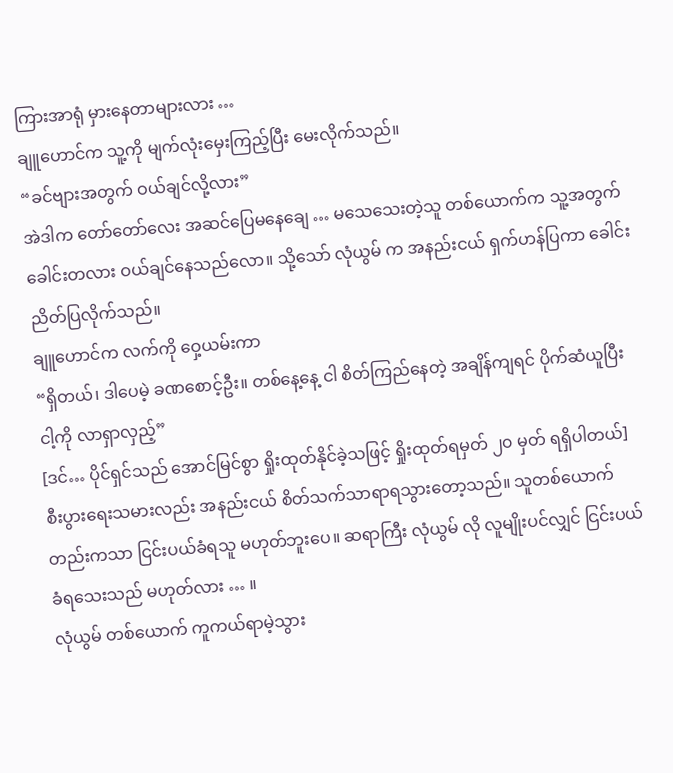ကြားအာရုံ မှားနေတာများလား …
ချူဟောင်က သူ့ကို မျက်လုံးမှေးကြည့်ပြီး မေးလိုက်သည်။
“ခင်ဗျားအတွက် ဝယ်ချင်လို့လား”
အဲဒါက တော်တော်လေး အဆင်ပြေမနေချေ … မသေသေးတဲ့သူ တစ်ယောက်က သူ့အတွက် ခေါင်းတလား ဝယ်ချင်နေသည်လော။ သို့သော် လုံယွမ် က အနည်းငယ် ရှက်ဟန်ပြကာ ခေါင်းညိတ်ပြလိုက်သည်။
ချူဟောင်က လက်ကို ဝှေ့ယမ်းကာ
“ရှိတယ်၊ ဒါပေမဲ့ ခဏစောင့်ဦး။ တစ်နေ့နေ့ ငါ စိတ်ကြည်နေတဲ့ အချိန်ကျရင် ပိုက်ဆံယူပြီး ငါ့ကို လာရှာလှည့်”
[ဒင်… ပိုင်ရှင်သည် အောင်မြင်စွာ ရှိုးထုတ်နိုင်ခဲ့သဖြင့် ရှိုးထုတ်ရမှတ် ၂၀ မှတ် ရရှိပါတယ်]
စီးပွားရေးသမားလည်း အနည်းငယ် စိတ်သက်သာရာရသွားတော့သည်။ သူတစ်ယောက်တည်းကသာ ငြင်းပယ်ခံရသူ မဟုတ်ဘူးပေ။ ဆရာကြီး လုံယွမ် လို လူမျိုးပင်လျှင် ငြင်းပယ်ခံရသေးသည် မဟုတ်လား … ။
လုံယွမ် တစ်ယောက် ကူကယ်ရာမဲ့သွား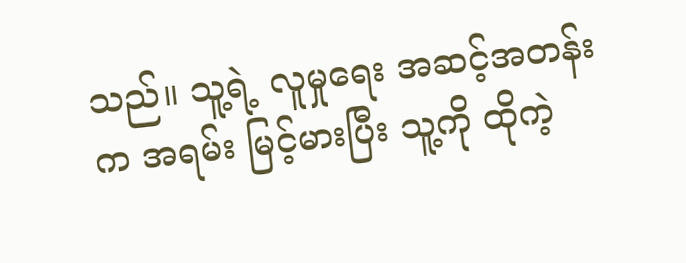သည်။ သူ့ရဲ့ လူမှုရေး အဆင့်အတန်းက အရမ်း မြင့်မားပြီး သူ့ကို ထိုကဲ့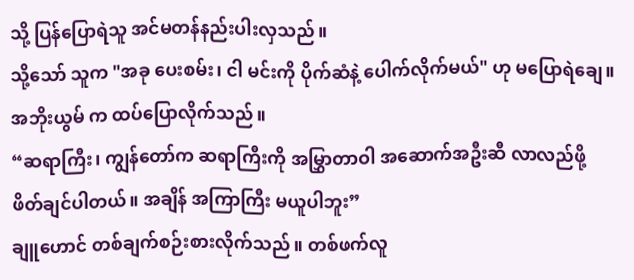သို့ ပြန်ပြောရဲသူ အင်မတန်နည်းပါးလှသည်။
သို့သော် သူက "အခု ပေးစမ်း၊ ငါ မင်းကို ပိုက်ဆံနဲ့ ပေါက်လိုက်မယ်" ဟု မပြောရဲချေ။
အဘိုးယွမ် က ထပ်ပြောလိုက်သည်။
“ဆရာကြီး၊ ကျွန်တော်က ဆရာကြီးကို အမြွှာတာဝါ အဆောက်အဦးဆီ လာလည်ဖို့ ဖိတ်ချင်ပါတယ်။ အချိန် အကြာကြီး မယူပါဘူး”
ချူဟောင် တစ်ချက်စဉ်းစားလိုက်သည်။ တစ်ဖက်လူ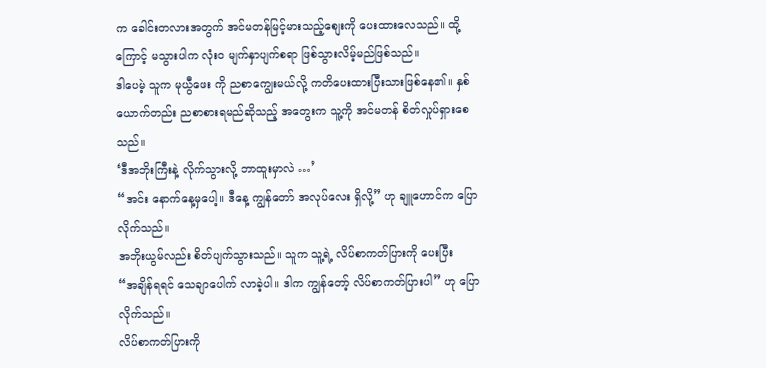က ခေါင်းတလားအတွက် အင်မတန်မြင့်မားသည့်စျေးကို ပေးထားလေသည်။ ထို့ကြောင့် မသွားပါက လုံးဝ မျက်နှာပျက်စရာ ဖြစ်သွားလိမ့်မည်ဖြစ်သည်။
ဒါပေမဲ့ သူက မုယွီဖေး ကို ညစာကျွေးမယ်လို့ ကတိပေးထားပြီးသားဖြစ်နေ၏။ နှစ်ယောက်တည်း ညစာစားရမည်ဆိုသည့် အတွေးက သူ့ကို အင်မတန် စိတ်လှုပ်ရှားစေသည်။
‘ဒီအဘိုးကြီးနဲ့ လိုက်သွားလို့ ဘာထူးမှာလဲ …’
“အင်း နောက်နေ့မှပေါ့။ ဒီနေ့ ကျွန်တော် အလုပ်လေး ရှိလို့” ဟု ချူဟောင်က ပြောလိုက်သည်။
အဘိုးယွမ်လည်း စိတ်ပျက်သွားသည်။ သူက သူ့ရဲ့ လိပ်စာကတ်ပြားကို ပေးပြီး
“အချိန်ရရင် သေချာပေါက် လာခဲ့ပါ။ ဒါက ကျွန်တော့် လိပ်စာကတ်ပြားပါ” ဟု ပြောလိုက်သည်။
လိပ်စာကတ်ပြားကို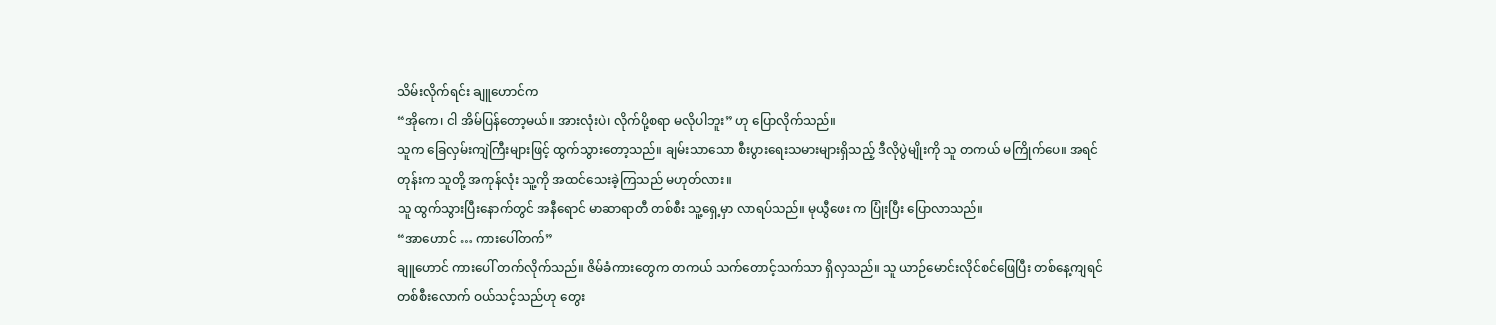သိမ်းလိုက်ရင်း ချူဟောင်က
“အိုကေ၊ ငါ အိမ်ပြန်တော့မယ်။ အားလုံးပဲ၊ လိုက်ပို့စရာ မလိုပါဘူး” ဟု ပြောလိုက်သည်။
သူက ခြေလှမ်းကျဲကြီးများဖြင့် ထွက်သွားတော့သည်။ ချမ်းသာသော စီးပွားရေးသမားများရှိသည့် ဒီလိုပွဲမျိုးကို သူ တကယ် မကြိုက်ပေ။ အရင်တုန်းက သူတို့ အကုန်လုံး သူ့ကို အထင်သေးခဲ့ကြသည် မဟုတ်လား။
သူ ထွက်သွားပြီးနောက်တွင် အနီရောင် မာဆာရာတီ တစ်စီး သူ့ရှေ့မှာ လာရပ်သည်။ မုယွီဖေး က ပြုံးပြီး ပြောလာသည်။
“အာဟောင် … ကားပေါ်တက်”
ချူဟောင် ကားပေါ် တက်လိုက်သည်။ ဇိမ်ခံကားတွေက တကယ် သက်တောင့်သက်သာ ရှိလှသည်။ သူ ယာဉ်မောင်းလိုင်စင်ဖြေပြီး တစ်နေ့ကျရင် တစ်စီးလောက် ဝယ်သင့်သည်ဟု တွေး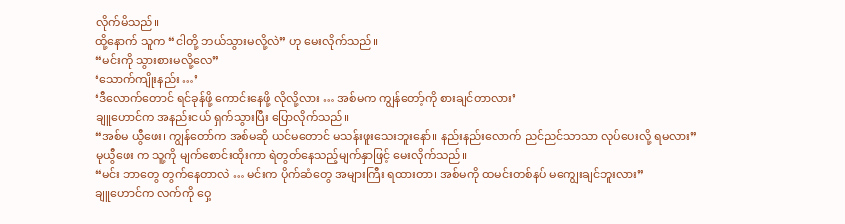လိုက်မိသည်။
ထို့နောက် သူက “ငါတို့ ဘယ်သွားမလို့လဲ” ဟု မေးလိုက်သည်။
“မင်းကို သွားစားမလို့လေ”
‘သောက်ကျိုးနည်း …’
‘ဒီလောက်တောင် ရင်ခုန်ဖို့ ကောင်းနေဖို့ လိုလို့လား … အစ်မက ကျွန်တော့်ကို စားချင်တာလား’
ချူဟောင်က အနည်းငယ် ရှက်သွားပြီး ပြောလိုက်သည်။
“အစ်မ ယွီဖေး၊ ကျွန်တော်က အစ်မဆို ယင်မတောင် မသန်းဖူးသေးဘူးနော်။ နည်းနည်းလောက် ညင်ညင်သာသာ လုပ်ပေးလို့ ရမလား”
မုယွီဖေး က သူ့ကို မျက်စောင်းထိုးကာ ရဲတွတ်နေသည့်မျက်နှာဖြင့် မေးလိုက်သည်။
“မင်း ဘာတွေ တွက်နေတာလဲ … မင်းက ပိုက်ဆံတွေ အများကြီး ရထားတာ၊ အစ်မကို ထမင်းတစ်နပ် မကျွေးချင်ဘူးလား”
ချူဟောင်က လက်ကို ဝှေ့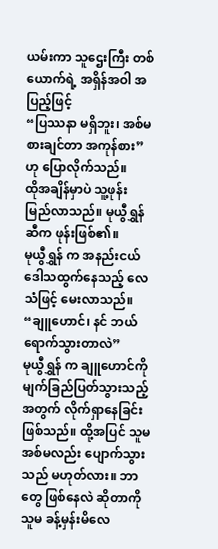ယမ်းကာ သူဌေးကြီး တစ်ယောက်ရဲ့ အရှိန်အဝါ အပြည့်ဖြင့်
“ပြဿနာ မရှိဘူး၊ အစ်မ စားချင်တာ အကုန်စား” ဟု ပြောလိုက်သည်။
ထိုအချိန်မှာပဲ သူ့ဖုန်း မြည်လာသည်။ မုယွီရွှန် ဆီက ဖုန်းဖြစ်၏။
မုယွီရွှန် က အနည်းငယ် ဒေါသထွက်နေသည့် လေသံဖြင့် မေးလာသည်။
“ချူဟောင်၊ နင် ဘယ်ရောက်သွားတာလဲ”
မုယွီရွှန် က ချူဟောင်ကို မျက်ခြည်ပြတ်သွားသည့်အတွက် လိုက်ရှာနေခြင်းဖြစ်သည်။ ထို့အပြင် သူမအစ်မလည်း ပျောက်သွားသည် မဟုတ်လား။ ဘာတွေ ဖြစ်နေလဲ ဆိုတာကို သူမ ခန့်မှန်းမိလေ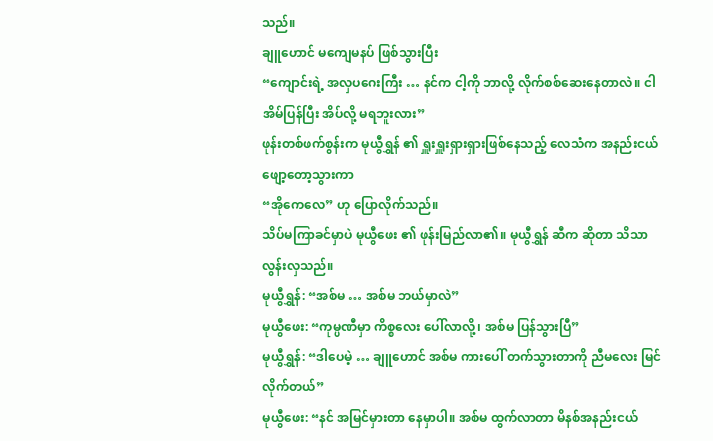သည်။
ချူဟောင် မကျေမနပ် ဖြစ်သွားပြီး
“ကျောင်းရဲ့ အလှပဂေးကြီး … နင်က ငါ့ကို ဘာလို့ လိုက်စစ်ဆေးနေတာလဲ။ ငါ အိမ်ပြန်ပြီး အိပ်လို့ မရဘူးလား”
ဖုန်းတစ်ဖက်စွန်းက မုယွီရွှန် ၏ ရှူးရှူးရှားရှားဖြစ်နေသည့် လေသံက အနည်းငယ်ဖျော့တော့သွားကာ
“အိုကေလေ” ဟု ပြောလိုက်သည်။
သိပ်မကြာခင်မှာပဲ မုယွီဖေး ၏ ဖုန်းမြည်လာ၏။ မုယွီရွှန် ဆီက ဆိုတာ သိသာလွန်းလှသည်။
မုယွီရွှန်: “အစ်မ … အစ်မ ဘယ်မှာလဲ”
မုယွီဖေး: “ကုမ္ပဏီမှာ ကိစ္စလေး ပေါ်လာလို့၊ အစ်မ ပြန်သွားပြီ”
မုယွီရွှန်: “ဒါပေမဲ့ … ချူဟောင် အစ်မ ကားပေါ် တက်သွားတာကို ညီမလေး မြင်လိုက်တယ်”
မုယွီဖေး: “နင် အမြင်မှားတာ နေမှာပါ။ အစ်မ ထွက်လာတာ မိနစ်အနည်းငယ်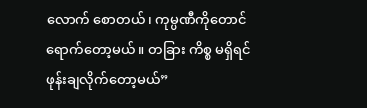လောက် စောတယ်၊ ကုမ္ပဏီကိုတောင် ရောက်တော့မယ်။ တခြား ကိစ္စ မရှိရင် ဖုန်းချလိုက်တော့မယ်”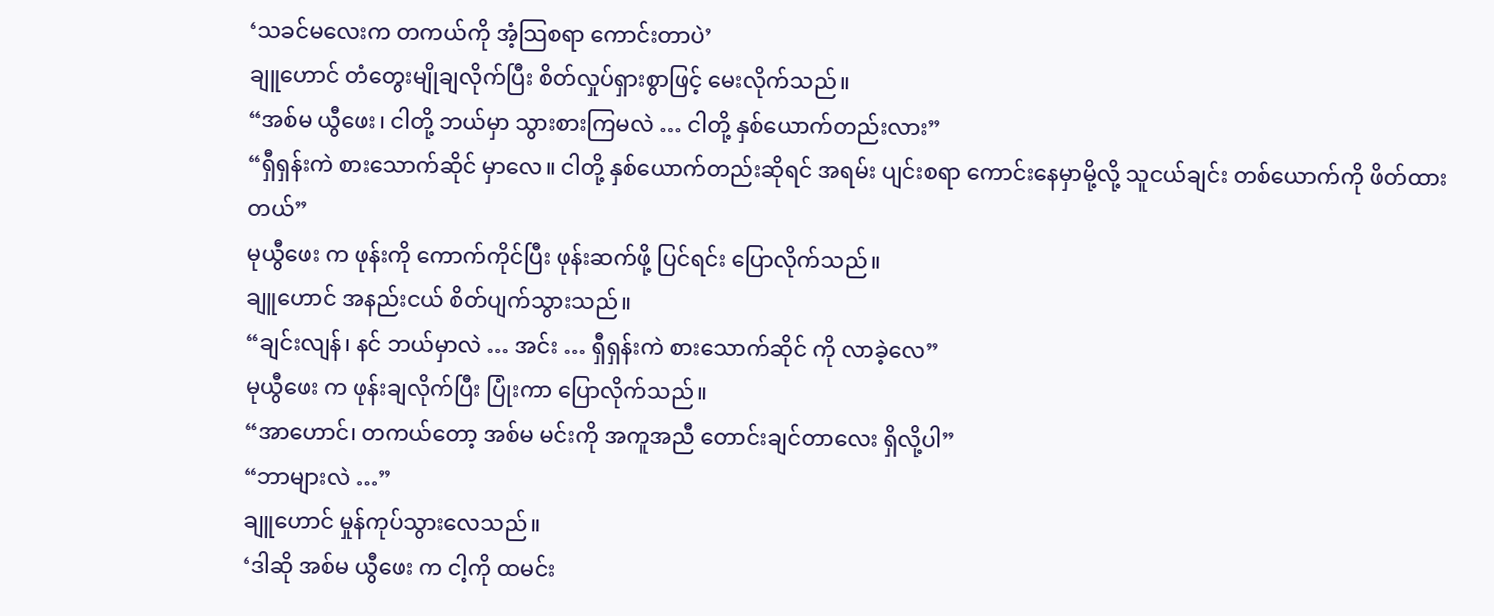‘သခင်မလေးက တကယ်ကို အံ့သြစရာ ကောင်းတာပဲ’
ချူဟောင် တံတွေးမျိုချလိုက်ပြီး စိတ်လှုပ်ရှားစွာဖြင့် မေးလိုက်သည်။
“အစ်မ ယွီဖေး၊ ငါတို့ ဘယ်မှာ သွားစားကြမလဲ … ငါတို့ နှစ်ယောက်တည်းလား”
“ရှီရှန်းကဲ စားသောက်ဆိုင် မှာလေ။ ငါတို့ နှစ်ယောက်တည်းဆိုရင် အရမ်း ပျင်းစရာ ကောင်းနေမှာမို့လို့ သူငယ်ချင်း တစ်ယောက်ကို ဖိတ်ထားတယ်”
မုယွီဖေး က ဖုန်းကို ကောက်ကိုင်ပြီး ဖုန်းဆက်ဖို့ ပြင်ရင်း ပြောလိုက်သည်။
ချူဟောင် အနည်းငယ် စိတ်ပျက်သွားသည်။
“ချင်းလျန်၊ နင် ဘယ်မှာလဲ … အင်း … ရှီရှန်းကဲ စားသောက်ဆိုင် ကို လာခဲ့လေ”
မုယွီဖေး က ဖုန်းချလိုက်ပြီး ပြုံးကာ ပြောလိုက်သည်။
“အာဟောင်၊ တကယ်တော့ အစ်မ မင်းကို အကူအညီ တောင်းချင်တာလေး ရှိလို့ပါ”
“ဘာများလဲ …”
ချူဟောင် မှုန်ကုပ်သွားလေသည်။
‘ဒါဆို အစ်မ ယွီဖေး က ငါ့ကို ထမင်း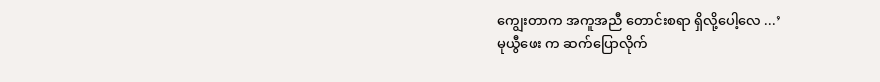ကျွေးတာက အကူအညီ တောင်းစရာ ရှိလို့ပေါ့လေ ...’
မုယွီဖေး က ဆက်ပြောလိုက်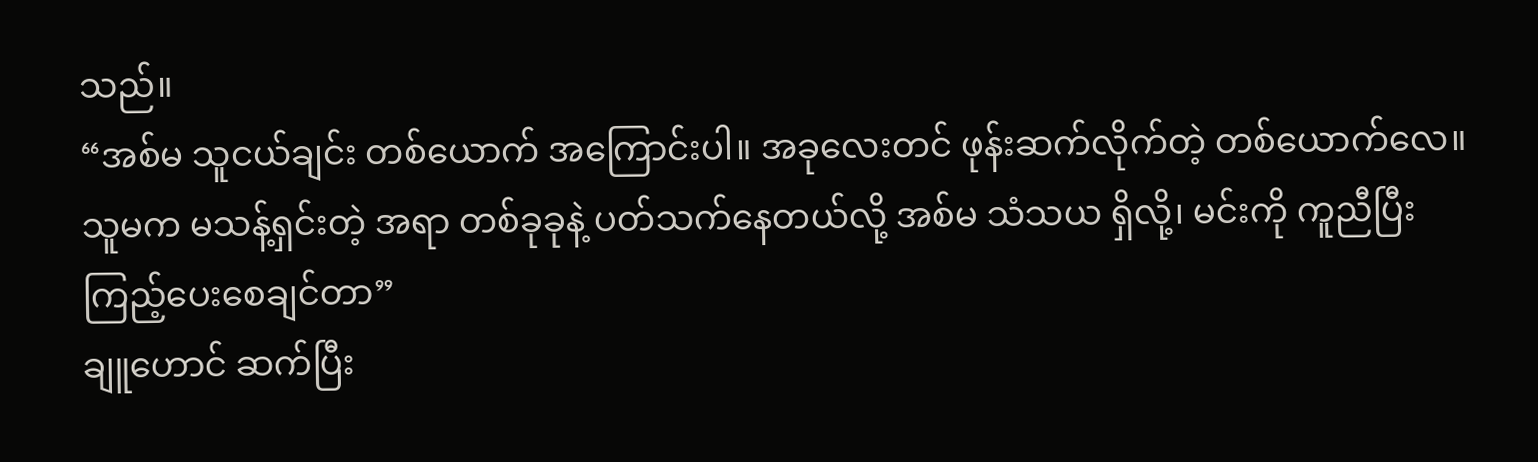သည်။
“အစ်မ သူငယ်ချင်း တစ်ယောက် အကြောင်းပါ။ အခုလေးတင် ဖုန်းဆက်လိုက်တဲ့ တစ်ယောက်လေ။ သူမက မသန့်ရှင်းတဲ့ အရာ တစ်ခုခုနဲ့ ပတ်သက်နေတယ်လို့ အစ်မ သံသယ ရှိလို့၊ မင်းကို ကူညီပြီး ကြည့်ပေးစေချင်တာ”
ချူဟောင် ဆက်ပြီး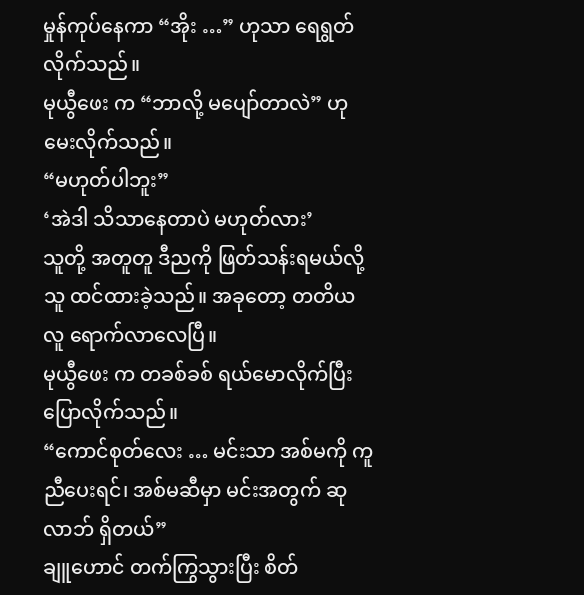မှုန်ကုပ်နေကာ “အိုး …” ဟုသာ ရေရွတ်လိုက်သည်။
မုယွီဖေး က “ဘာလို့ မပျော်တာလဲ” ဟု မေးလိုက်သည်။
“မဟုတ်ပါဘူး”
‘အဲဒါ သိသာနေတာပဲ မဟုတ်လား’
သူတို့ အတူတူ ဒီညကို ဖြတ်သန်းရမယ်လို့ သူ ထင်ထားခဲ့သည်။ အခုတော့ တတိယ လူ ရောက်လာလေပြီ။
မုယွီဖေး က တခစ်ခစ် ရယ်မောလိုက်ပြီး ပြောလိုက်သည်။
“ကောင်စုတ်လေး … မင်းသာ အစ်မကို ကူညီပေးရင်၊ အစ်မဆီမှာ မင်းအတွက် ဆုလာဘ် ရှိတယ်”
ချူဟောင် တက်ကြွသွားပြီး စိတ်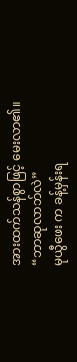အားထက်သန်စွာဖြင့် မေးလာ၏။
“ဘာဆုလာဘ်လဲ”
မုယွီဖေး က ခန့်မှန်းရ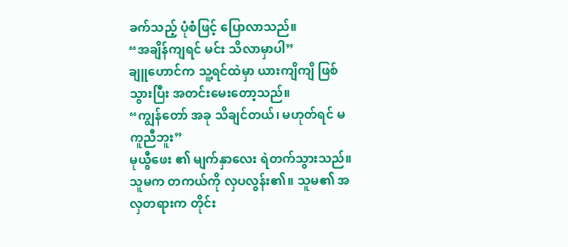ခက်သည့် ပုံစံဖြင့် ပြောလာသည်။
“အချိန်ကျရင် မင်း သိလာမှာပါ”
ချူဟောင်က သူ့ရင်ထဲမှာ ယားကျိကျိ ဖြစ်သွားပြီး အတင်းမေးတော့သည်။
“ကျွန်တော် အခု သိချင်တယ်၊ မဟုတ်ရင် မကူညီဘူး”
မုယွီဖေး ၏ မျက်နှာလေး ရဲတက်သွားသည်။ သူမက တကယ်ကို လှပလွန်း၏။ သူမ၏ အလှတရားက တိုင်း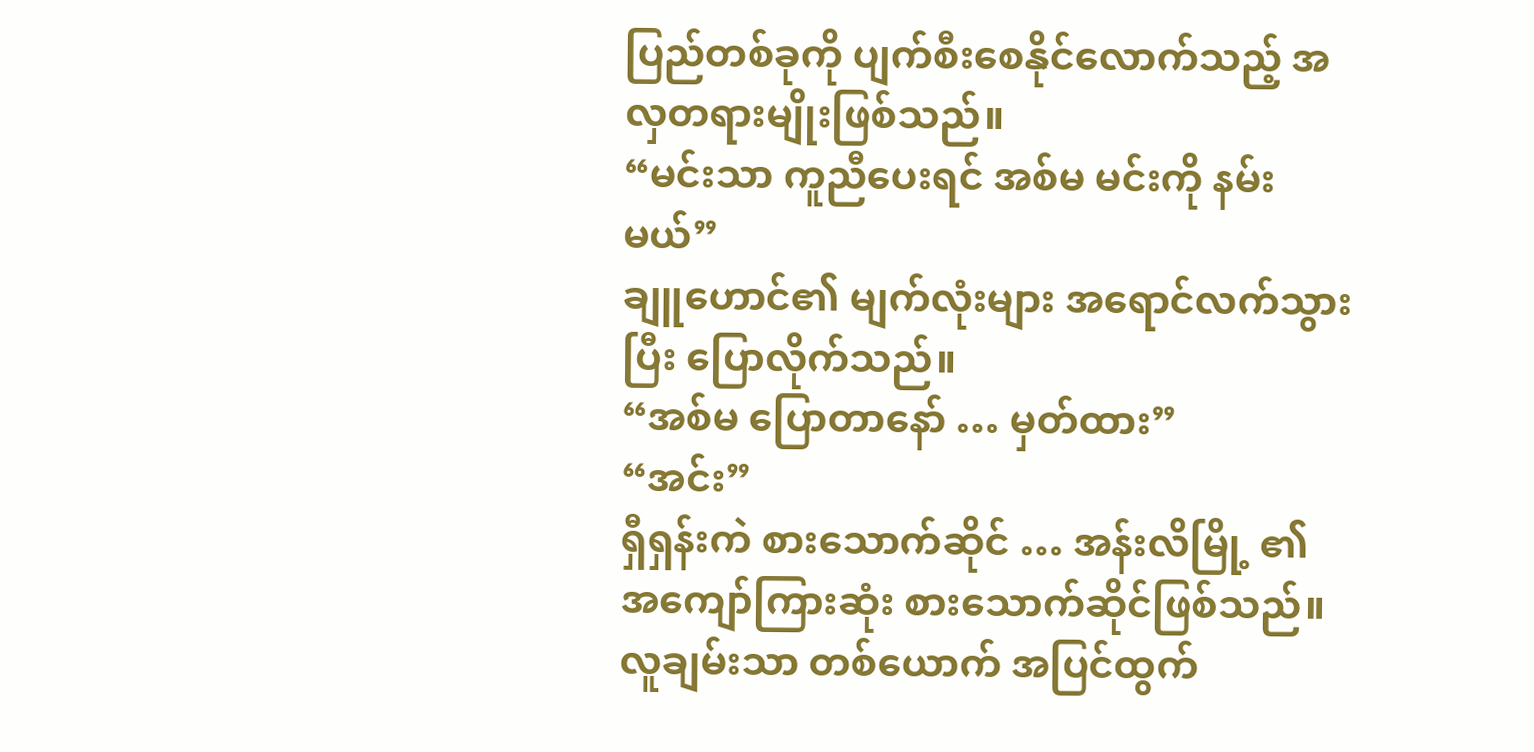ပြည်တစ်ခုကို ပျက်စီးစေနိုင်လောက်သည့် အလှတရားမျိုးဖြစ်သည်။
“မင်းသာ ကူညီပေးရင် အစ်မ မင်းကို နမ်းမယ်”
ချူဟောင်၏ မျက်လုံးများ အရောင်လက်သွားပြီး ပြောလိုက်သည်။
“အစ်မ ပြောတာနော် … မှတ်ထား”
“အင်း”
ရှီရှန်းကဲ စားသောက်ဆိုင် … အန်းလိမြို့ ၏ အကျော်ကြားဆုံး စားသောက်ဆိုင်ဖြစ်သည်။ လူချမ်းသာ တစ်ယောက် အပြင်ထွက်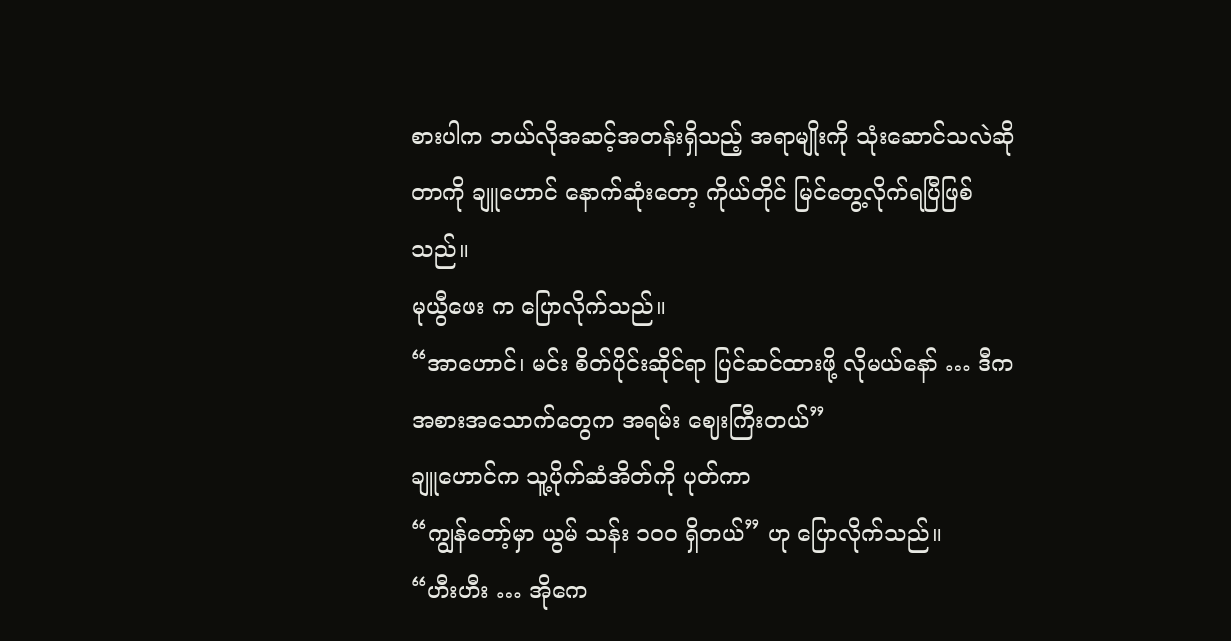စားပါက ဘယ်လိုအဆင့်အတန်းရှိသည့် အရာမျိုးကို သုံးဆောင်သလဲဆိုတာကို ချူဟောင် နောက်ဆုံးတော့ ကိုယ်တိုင် မြင်တွေ့လိုက်ရပြီဖြစ်သည်။
မုယွီဖေး က ပြောလိုက်သည်။
“အာဟောင်၊ မင်း စိတ်ပိုင်းဆိုင်ရာ ပြင်ဆင်ထားဖို့ လိုမယ်နော် … ဒီက အစားအသောက်တွေက အရမ်း ဈေးကြီးတယ်”
ချူဟောင်က သူ့ပိုက်ဆံအိတ်ကို ပုတ်ကာ
“ကျွန်တော့်မှာ ယွမ် သန်း ၁၀၀ ရှိတယ်” ဟု ပြောလိုက်သည်။
“ဟီးဟီး … အိုကေ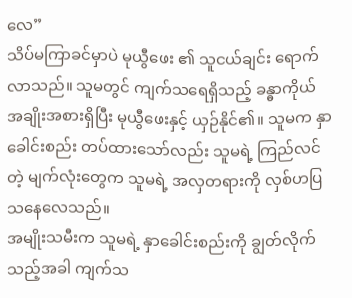လေ”
သိပ်မကြာခင်မှာပဲ မုယွီဖေး ၏ သူငယ်ချင်း ရောက်လာသည်။ သူမတွင် ကျက်သရေရှိသည့် ခန္ဓာကိုယ် အချိုးအစားရှိပြီး မုယွီဖေးနှင့် ယှဉ်နိုင်၏။ သူမက နှာခေါင်းစည်း တပ်ထားသော်လည်း သူမရဲ့ ကြည်လင်တဲ့ မျက်လုံးတွေက သူမရဲ့ အလှတရားကို လှစ်ဟပြသနေလေသည်။
အမျိုးသမီးက သူမရဲ့ နှာခေါင်းစည်းကို ချွတ်လိုက်သည့်အခါ ကျက်သ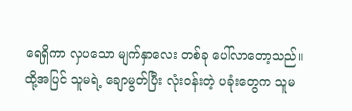ရေရှိကာ လှပသော မျက်နှာလေး တစ်ခု ပေါ်လာတော့သည်။
ထို့အပြင် သူမရဲ့ ချောမွတ်ပြီး လုံးဝန်းတဲ့ ပခုံးတွေက သူမ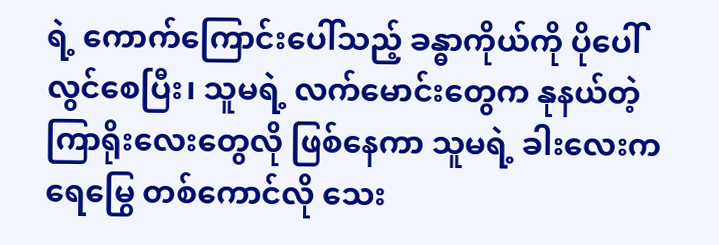ရဲ့ ကောက်ကြောင်းပေါ်သည့် ခန္ဓာကိုယ်ကို ပိုပေါ်လွင်စေပြီး၊ သူမရဲ့ လက်မောင်းတွေက နုနယ်တဲ့ ကြာရိုးလေးတွေလို ဖြစ်နေကာ သူမရဲ့ ခါးလေးက ရေမြွေ တစ်ကောင်လို သေး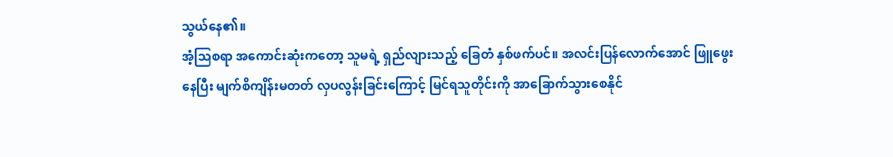သွယ်နေ၏။
အံ့သြစရာ အကောင်းဆုံးကတော့ သူမရဲ့ ရှည်လျားသည့် ခြေတံ နှစ်ဖက်ပင်။ အလင်းပြန်လောက်အောင် ဖြူဖွေးနေပြီး မျက်စိကျိန်းမတတ် လှပလွန်းခြင်းကြောင့် မြင်ရသူတိုင်းကို အာခြောက်သွားစေနိုင်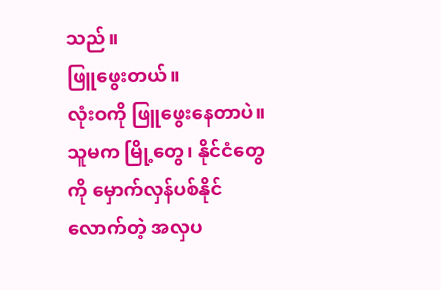သည်။
ဖြူဖွေးတယ်။
လုံးဝကို ဖြူဖွေးနေတာပဲ။ သူမက မြို့တွေ၊ နိုင်ငံတွေကို မှောက်လှန်ပစ်နိုင်လောက်တဲ့ အလှပ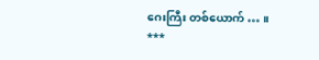ဂေးကြီး တစ်ယောက် … ။
***